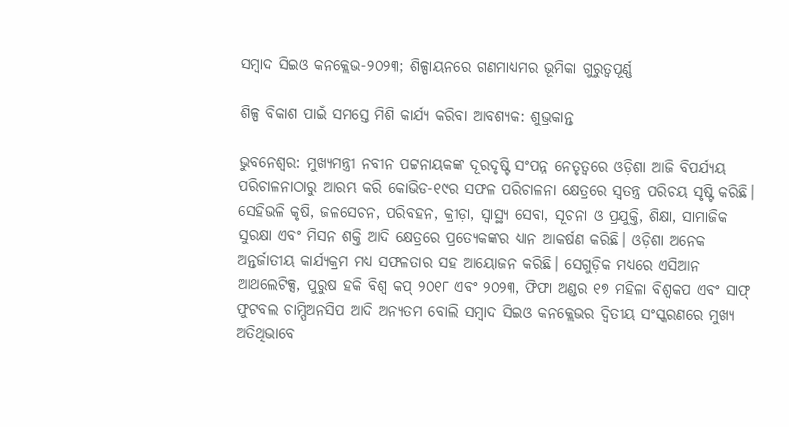ସମ୍ବାଦ ସିଇଓ କନକ୍ଲେଭ-୨୦୨୩; ଶିଳ୍ପାୟନରେ ଗଣମାଧ୍ୟମର ଭୂମିକା ଗୁରୁତ୍ବପୂର୍ଣ୍ଣ

ଶିଳ୍ପ ବିକାଶ ପାଇଁ ସମସ୍ତେ ମିଶି କାର୍ଯ୍ୟ କରିବା ଆବଶ୍ୟକ: ଶୁଭ୍ରକାନ୍ତ

ଭୁବନେଶ୍ବର: ମୁଖ୍ୟମନ୍ତ୍ରୀ ନବୀନ ପଟ୍ଟନାୟକଙ୍କ ଦୂରଦୃଷ୍ଟି ସଂପନ୍ନ ନେତୃତ୍ବରେ ଓଡ଼ିଶା ଆଜି ବିପର୍ଯ୍ୟୟ ପରିଚାଳନାଠାରୁ ଆରମ୍ଭ କରି କୋଭିଡ-୧୯ର ସଫଳ ପରିଚାଳନା କ୍ଷେତ୍ରରେ ସ୍ବତନ୍ତ୍ର ପରିଚୟ ସୃଷ୍ଟି କରିଛି। ସେହିଭଳି କୃଷି, ଜଳସେଚନ, ପରିବହନ, କ୍ରୀଡ଼ା, ସ୍ବାସ୍ଥ୍ୟ ସେବା, ସୂଚନା ଓ ପ୍ରଯୁକ୍ତି, ଶିକ୍ଷା, ସାମାଜିକ ସୁରକ୍ଷା ଏବଂ ମିସନ ଶକ୍ତି ଆଦି କ୍ଷେତ୍ରରେ ପ୍ରତ୍ୟେକଙ୍କର ଧ୍ୟାନ ଆକର୍ଷଣ କରିଛି। ଓଡ଼ିଶା ଅନେକ ଅନ୍ତର୍ଜାତୀୟ କାର୍ଯ୍ୟକ୍ରମ ମଧ୍ୟ ସଫଳତାର ସହ ଆୟୋଜନ କରିଛି। ସେଗୁଡ଼ିକ ମଧ୍ୟରେ ଏସିଆନ ଆଥଲେଟିକ୍ସ, ପୁରୁଷ ହକି ବିଶ୍ବ କପ୍‌ ୨୦୧୮ ଏବଂ ୨୦୨୩, ଫିଫା ଅଣ୍ଡର ୧୭ ମହିଳା ବିଶ୍ବକପ ଏବଂ ସାଫ୍‌ ଫୁଟବଲ ଚାମ୍ପିଅନସିପ ଆଦି ଅନ୍ୟତମ ବୋଲି ସମ୍ବାଦ ସିଇଓ କନକ୍ଲେଭର ଦ୍ବିତୀୟ ସଂସ୍କରଣରେ ମୁଖ୍ୟ ଅତିଥିଭାବେ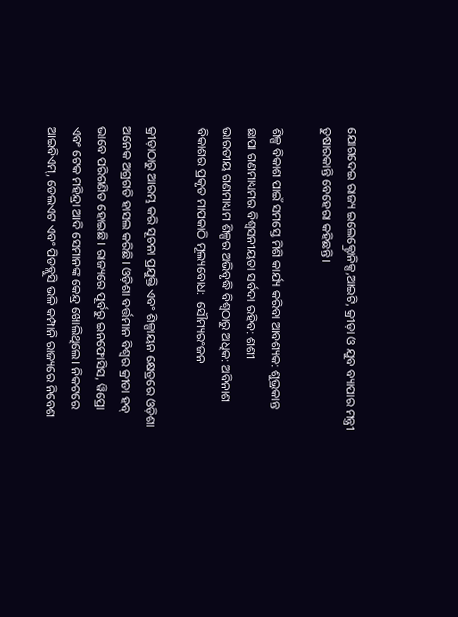ଯୋଗଦେଇ ରାଜ୍ୟ ଇଲେକ୍ଟ୍ରୋନିକ୍ସ,ଆଇଟି, କ୍ରୀଡ଼ା ଓ ଯୁବ ବ୍ୟାପାର ମନ୍ତ୍ରୀ ତୁଷାରକାନ୍ତି ବେହେରା କହିଛନ୍ତି।

ଶିଳ୍ପ ବିକାଶ ପାଇଁ ସମସ୍ତେ ମିଶି କାର୍ଯ୍ୟ କରିବା ଆବଶ୍ୟକ: ଶୁଭ୍ରକାନ୍ତ
ଛାପା ଗଣମାଧ୍ୟମର ବିଶ୍ବସନୀୟତା ସର୍ବଦା ରହିବ: ଶଶୀ
ଭାରତୀୟ ଗଣମାଧ୍ୟମ ଶିଳ୍ପର ଅଭିବୃଦ୍ଧି ବିଶ୍ବଠାରୁ ଅଧିକ: ଅବିନାଶ
ବିକାଶର ପ୍ରକୃତ ମାପକାଠି ମୂଲ୍ୟବୋଧ:  ସୌମ୍ୟରଂଜନ

କ୍ରୀଡ଼ାଠାରୁ ଆରମ୍ଭ କରି ସୂଚନା ପ୍ରଯୁକ୍ତି ଏବଂ ଶିଳ୍ପାୟନ କ୍ଷେତ୍ରରେ ଓଡ଼ିଶା ଅନେକ ଅଗ୍ରଗତି ହାସଲ କରିଛି। ଓଡ଼ିଶା ବର୍ତ୍ତମାନ ବିଶ୍ବର କ୍ରୀଡା ହବ୍‌ ଭାବେ ପରିଗଣିତ ହୋଇଛି। ରାଜ୍ୟରେ ପୂର୍ବରୁ ଇନଫୋସିସ, ୱିପ୍ରୋ ଏବଂ ଟେକ ମହିନ୍ଦ୍ରା ଆଦି ସେମାନଙ୍କ କେନ୍ଦ୍ର ଖୋଲିଥିଲେ। ନିକଟରେ ଆଇବିଏମ୍, ଡେଲଏଟ ଏବଂ ପିଡବ୍ଲୁସି ଭଳି କମ୍ପାନି ରାଜ୍ୟରେ ନିବେଶ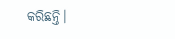କରିଛନ୍ତି।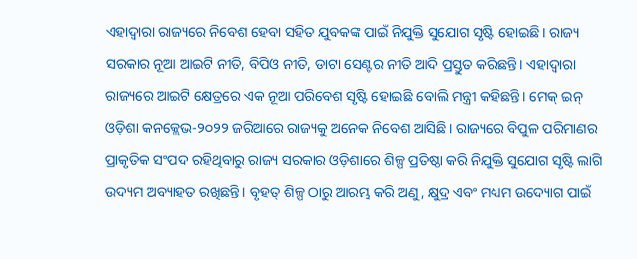ଏହାଦ୍ବାରା ରାଜ୍ୟରେ ନିବେଶ ହେବା ସହିତ ଯୁବକଙ୍କ ପାଇଁ ନିଯୁକ୍ତି ସୁଯୋଗ ସୃଷ୍ଟି ହୋଇଛି। ରାଜ୍ୟ ସରକାର ନୂଆ ଆଇଟି ନୀତି, ବିପିଓ ନୀତି, ଡାଟା ସେଣ୍ଟର ନୀତି ଆଦି ପ୍ରସ୍ତୁତ କରିଛନ୍ତି। ଏହାଦ୍ବାରା ରାଜ୍ୟରେ ଆଇଟି କ୍ଷେତ୍ରରେ ଏକ ନୂଆ ପରିବେଶ ସୃଷ୍ଟି ହୋଇଛି ବୋଲି ମନ୍ତ୍ରୀ କହିଛନ୍ତି। ମେକ୍‌ ଇନ୍ ଓଡ଼ିଶା କନକ୍ଲେଭ-୨୦୨୨ ଜରିଆରେ ରାଜ୍ୟକୁ ଅନେକ ନିବେଶ ଆସିଛି। ରାଜ୍ୟରେ ବିପୁଳ ପରିମାଣର ପ୍ରାକୃତିକ ସଂପଦ ରହିଥିବାରୁ ରାଜ୍ୟ ସରକାର ଓଡ଼ିଶାରେ ଶିଳ୍ପ ପ୍ରତିଷ୍ଠା କରି ନିଯୁକ୍ତି ସୁଯୋଗ ସୃଷ୍ଟି ଲାଗି ଉଦ୍ୟମ ଅବ୍ୟାହତ ରଖିଛନ୍ତି। ବୃହତ୍ ଶିଳ୍ପ ଠାରୁ ଆରମ୍ଭ କରି ଅଣୁ, କ୍ଷୁଦ୍ର ଏବଂ ମଧ୍ୟମ ଉଦ୍ୟୋଗ ପାଇଁ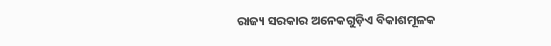ରାଜ୍ୟ ସରକାର ଅନେକଗୁଡ଼ିଏ ବିକାଶମୂଳକ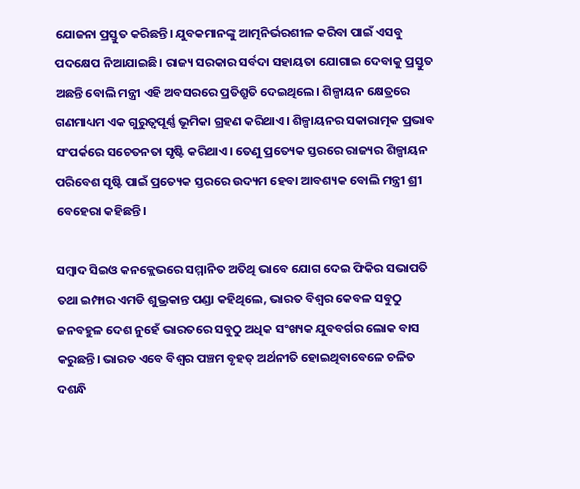ଯୋଜନା ପ୍ରସ୍ତୁତ କରିଛନ୍ତି। ଯୁବକମାନଙ୍କୁ ଆତ୍ମନିର୍ଭରଶୀଳ କରିବା ପାଇଁ ଏସବୁ ପଦକ୍ଷେପ ନିଆଯାଇଛି। ରାଜ୍ୟ ସରକାର ସର୍ବଦା ସହାୟତା ଯୋଗାଇ ଦେବାକୁ ପ୍ରସ୍ତୁତ ଅଛନ୍ତି ବୋଲି ମନ୍ତ୍ରୀ ଏହି ଅବସରରେ ପ୍ରତିଶ୍ରୁତି ଦେଇଥିଲେ। ଶିଳ୍ପାୟନ କ୍ଷେତ୍ରରେ ଗଣମାଧ୍ୟମ ଏକ ଗୁରୁତ୍ବପୂର୍ଣ୍ଣ ଭୂମିକା ଗ୍ରହଣ କରିଥାଏ। ଶିଳ୍ପାୟନର ସକାରାତ୍ମକ ପ୍ରଭାବ ସଂପର୍କରେ ସଚେତନତା ସୃଷ୍ଟି କରିଥାଏ। ତେଣୁ ପ୍ରତ୍ୟେକ ସ୍ତରରେ ରାଜ୍ୟର ଶିଳ୍ପାୟନ ପରିବେଶ ସୃଷ୍ଟି ପାଇଁ ପ୍ରତ୍ୟେକ ସ୍ତରରେ ଉଦ୍ୟମ ହେବା ଆବଶ୍ୟକ ବୋଲି ମନ୍ତ୍ରୀ ଶ୍ରୀ ବେହେରା କହିଛନ୍ତି।

ସମ୍ବାଦ ସିଇଓ କନକ୍ଲେଭରେ ସମ୍ମାନିତ ଅତିଥି ଭାବେ ଯୋଗ ଦେଇ ଫିକିର ସଭାପତି ତଥା ଇମ୍ଫାର ଏମଡି ଶୁଭ୍ରକାନ୍ତ ପଣ୍ଡା କହିଥିଲେ, ଭାରତ ‌ବିଶ୍ବର କେବଳ ସବୁଠୁ ଜନବହୁଳ ଦେଶ ନୁହେଁ ଭାରତରେ ସବୁଠୁ ଅଧିକ ସଂଖ୍ୟକ ଯୁବବର୍ଗର ଲୋକ ବାସ କରୁଛନ୍ତି। ଭାରତ ଏବେ ବିଶ୍ବର ପଞ୍ଚମ ବୃହତ୍ ଅର୍ଥନୀତି ହୋଇଥିବାବେଳେ ଚଳିତ ଦଶନ୍ଧି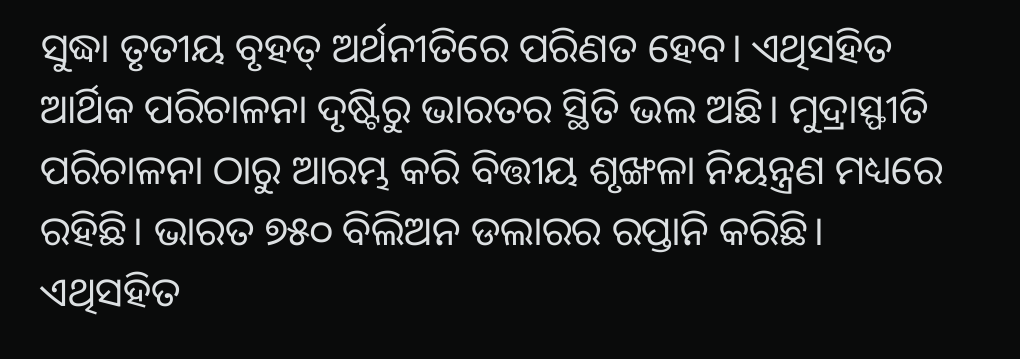ସୁଦ୍ଧା ତୃତୀୟ ବୃହତ୍ ଅର୍ଥନୀତିରେ ପରିଣତ ହେବ। ଏଥିସହିତ ଆର୍ଥିକ ପରିଚାଳନା ଦୃଷ୍ଟିରୁ ଭାରତର ସ୍ଥିତି ଭଲ ଅଛି। ମୁଦ୍ରାସ୍ଫୀତି ପରିଚାଳନା ଠାରୁ ଆରମ୍ଭ କରି ବିତ୍ତୀୟ ଶୃଙ୍ଖଳା ନିୟନ୍ତ୍ରଣ ମଧ୍ୟରେ ରହିଛି। ଭାରତ ୭୫୦ ବିଲିଅନ ଡଲାରର ରପ୍ତାନି କରିଛି। ଏଥିସହିତ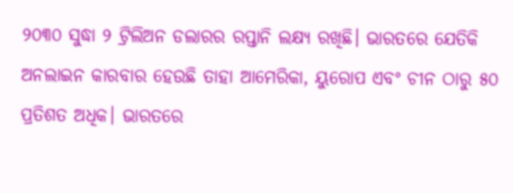୨୦୩୦ ସୁଦ୍ଧା ୨ ଟ୍ରିଲିଅନ ଡଲାରର ରପ୍ତାନି ଲକ୍ଷ୍ୟ ରଖିଛି। ଭାରତରେ ଯେତିକି ଅନଲାଇନ କାରବାର ହେଉଛି ତାହା ଆମେରିକା, ୟୁରୋପ ଏବଂ ଚୀନ ଠାରୁ ୫୦ ପ୍ରତିଶତ ଅଧିକ। ଭାରତରେ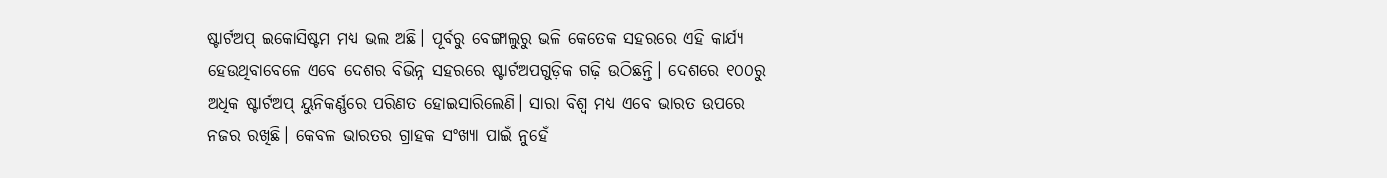ଷ୍ଟାର୍ଟଅପ୍ ଇକୋସିଷ୍ଟମ ମଧ୍ୟ ଭଲ ଅଛି। ପୂର୍ବରୁ ବେଙ୍ଗାଲୁରୁ ଭଳି କେତେକ ସହରରେ ଏହି କାର୍ଯ୍ୟ ହେଉଥିବାବେଳେ ଏବେ ଦେଶର ବିଭିନ୍ନ ସହରରେ ଷ୍ଟାର୍ଟଅପଗୁଡ଼ିକ ଗଢ଼ି ଉଠିଛନ୍ତି। ଦେଶରେ ୧୦୦ରୁ ଅଧିକ ଷ୍ଟାର୍ଟଅପ୍‌ ୟୁନିକର୍ଣ୍ଣରେ ପରିଣତ ହୋଇସାରିଲେଣି। ସାରା ବିଶ୍ବ ମଧ୍ୟ ଏବେ ଭାରତ ଉପରେ ନଜର ରଖିଛି। କେବଳ ଭାରତର ଗ୍ରାହକ ସଂଖ୍ୟା ପାଇଁ ନୁହେଁ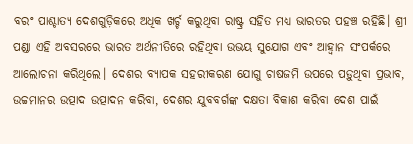ବରଂ ପାଶ୍ଚାତ୍ୟ ଦେଶଗୁଡ଼ିକରେ ଅଧିକ ଖର୍ଚ୍ଚ କରୁଥିବା ରାଷ୍ଟ୍ର ସହିତ ମଧ୍ୟ ଭାରତର ପହଞ୍ଚ ରହିଛି। ଶ୍ରୀ ପଣ୍ଡା ଏହି ଅବସରରେ ଭାରତ ଅର୍ଥନୀତିରେ ରହିଥିବା ଉଭୟ ସୁଯୋଗ ଏବଂ ଆହ୍ବାନ ସଂପର୍କରେ ଆଲୋଚନା କରିଥିଲେ। ଦେଶର ବ୍ୟାପକ ସହରୀକରଣ ଯୋଗୁ ଚାଷଜମି ଉପରେ ପଡ଼ୁଥିବା ପ୍ରଭାବ, ଉଚ୍ଚମାନର ଉତ୍ପାଦ ଉତ୍ପାଦନ କରିବା, ଦେଶର ଯୁବବର୍ଗଙ୍କ ଦକ୍ଷତା ବିକାଶ କରିବା ଦେଶ ପାଇଁ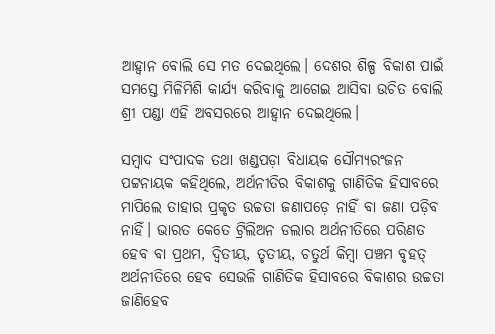ଆହ୍ବାନ ବୋଲି ସେ ମତ ଦେଇଥିଲେ। ଦେଶର ଶିଳ୍ପ ବିକାଶ ପାଇଁ ସମସ୍ତେ ମିଳିମିଶି କାର୍ଯ୍ୟ କରିବାକୁ ଆଗେଇ ଆସିବା ଉଚିତ ବୋଲି ଶ୍ରୀ ପଣ୍ଡା ଏହି ଅବସରରେ ଆହ୍ବାନ ଦେଇଥିଲେ।

ସମ୍ବାଦ ସଂପାଦକ ତଥା ଖଣ୍ଡପଡ଼ା ବିଧାୟକ ସୌମ୍ୟରଂଜନ ପଟ୍ଟନାୟକ କହିଥିଲେ, ଅର୍ଥନୀତିର ବିକାଶକୁ ଗାଣିତିକ ହିସାବରେ ମାପିଲେ ତାହାର ପ୍ରକୃତ ଉଚ୍ଚତା ଜଣାପଡ଼େ ନାହିଁ ବା ଜଣା ପଡ଼ିବ ନାହିଁ। ଭାରତ କେତେ ଟ୍ରିଲିଅନ ଡଲାର ଅର୍ଥନୀତିରେ ପରିଣତ ହେବ ବା ପ୍ରଥମ, ଦ୍ବିତୀୟ, ତୃତୀୟ, ଚତୁର୍ଥ କିମ୍ବା ପଞ୍ଚମ ବୃହତ୍ ଅର୍ଥନୀତିରେ ହେବ ସେଭଳି ଗାଣିତିକ ହିସାବରେ ବିକାଶର ଉଚ୍ଚତା ଜାଣିହେବ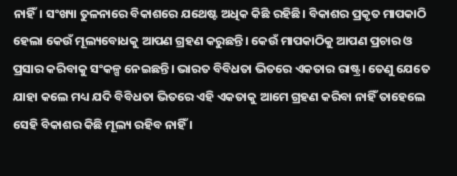ନାହିଁ। ସଂଖ୍ୟା ତୁଳନାରେ ବିକାଶରେ ଯଥେଷ୍ଟ ଅଧିକ କିଛି ରହିଛି। ବିକାଶର ପ୍ରକୃତ ମାପକାଠି ହେଲା କେଉଁ ମୂଲ୍ୟବୋଧକୁ ଆପଣ ଗ୍ରହଣ କରୁଛନ୍ତି। କେଉଁ ମାପକାଠିକୁ ଆପଣ ପ୍ରଚାର ଓ ପ୍ରସାର କରିବାକୁ ସଂକଳ୍ପ ନେଇଛନ୍ତି। ଭାରତ ବିବିଧତା ଭିତରେ ଏକତାର ରାଷ୍ଟ୍ର। ତେଣୁ ଯେତେ ଯାହା କଲେ ମଧ୍ୟ ଯଦି ବିବିଧତା ଭିତରେ ଏହି ଏକତାକୁ ଆମେ ଗ୍ରହଣ କରିବା ନାହିଁ ତାହେଲେ ସେହି ବିକାଶର କିଛି ମୂଲ୍ୟ ରହିବ ନାହିଁ ।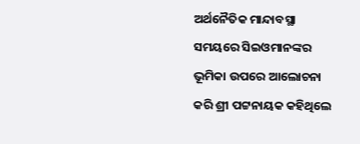ଅର୍ଥନୈତିକ ମାନ୍ଦାବସ୍ଥା ସମୟରେ ସିଇଓମାନଙ୍କର ଭୂମିକା ଉପରେ ଆଲୋଚନା କରି ଶ୍ରୀ ପଟ୍ଟନାୟକ କହିଥିଲେ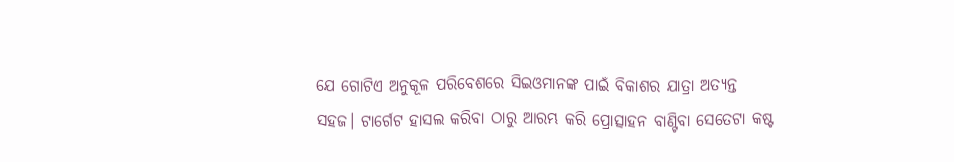ଯେ ଗୋଟିଏ ଅନୁକୂଳ ପରିବେଶରେ ସିଇଓମାନଙ୍କ ପାଇଁ ବିକାଶର ଯାତ୍ରା ଅତ୍ୟନ୍ତ ସହଜ। ଟାର୍ଗେଟ ହାସଲ କରିବା ଠାରୁ ଆରମ୍ଭ କରି ପ୍ରୋତ୍ସାହନ ବାଣ୍ଟିବା ସେତେଟା କଷ୍ଟ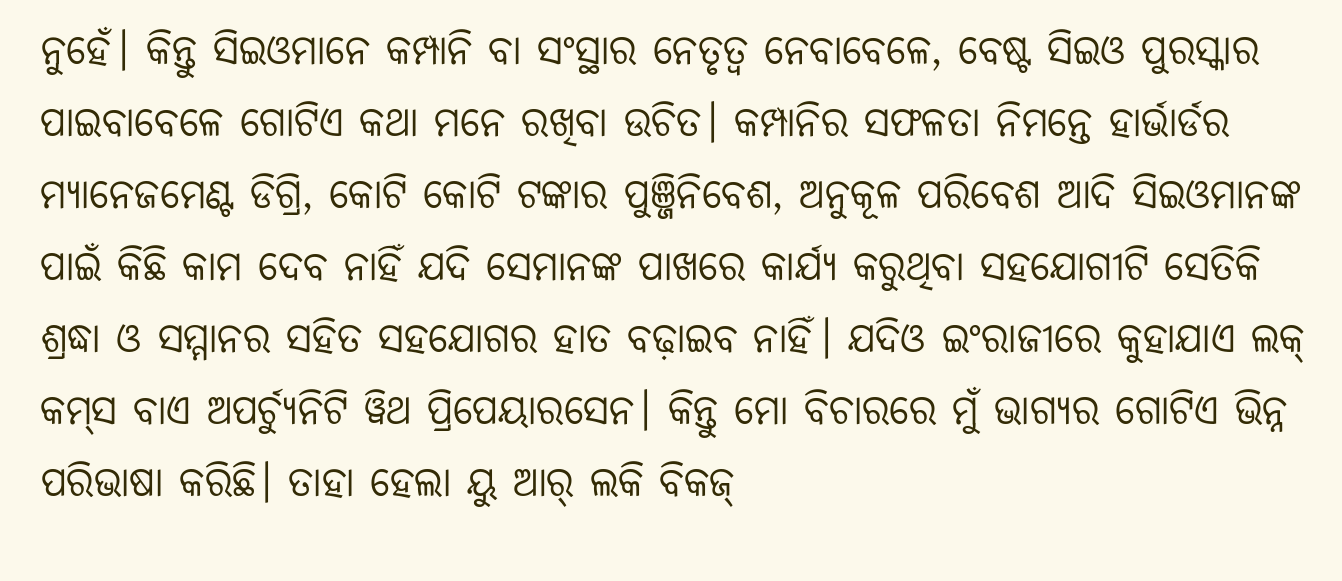ନୁହେଁ। କିନ୍ତୁ ସିଇଓମାନେ କମ୍ପାନି ବା ସଂସ୍ଥାର ନେତୃତ୍ବ ନେବା‌ବେଳେ, ବେଷ୍ଟ ସିଇଓ ପୁରସ୍କାର ପାଇବାବେଳେ ଗୋଟିଏ କଥା ମନେ ରଖିବା ଉଚିତ। କମ୍ପାନିର ସଫଳତା ନିମନ୍ତେ ହାର୍ଭାର୍ଡର ମ୍ୟାନେଜମେଣ୍ଟ ଡିଗ୍ରି, କୋଟି କୋଟି ଟଙ୍କାର ପୁଞ୍ଜିନିବେଶ, ଅନୁକୂଳ ପରିବେଶ ଆଦି ସିଇଓମାନଙ୍କ ପାଇଁ କିଛି କାମ ଦେବ ନାହିଁ ଯଦି ସେମାନଙ୍କ ପାଖରେ କାର୍ଯ୍ୟ କରୁଥିବା ସହଯୋଗୀଟି ସେତିକି ଶ୍ରଦ୍ଧା ଓ ସମ୍ମାନର ସହିତ ସହଯୋଗର ହାତ ବଢ଼ାଇବ ନାହିଁ। ଯଦିଓ ଇଂରାଜୀରେ କୁହାଯାଏ ଲକ୍‌ କମ୍‌ସ ବାଏ ଅପର୍ଚ୍ୟୁନିଟି ୱିଥ ପ୍ରିପେୟାରସେନ। କିନ୍ତୁ ମୋ ବିଚାରରେ ମୁଁ ଭାଗ୍ୟର ଗୋଟିଏ ଭିନ୍ନ ପରିଭାଷା କରିଛି। ତାହା ହେଲା ୟୁ ଆର୍‌ ଲକି ବିକଜ୍‌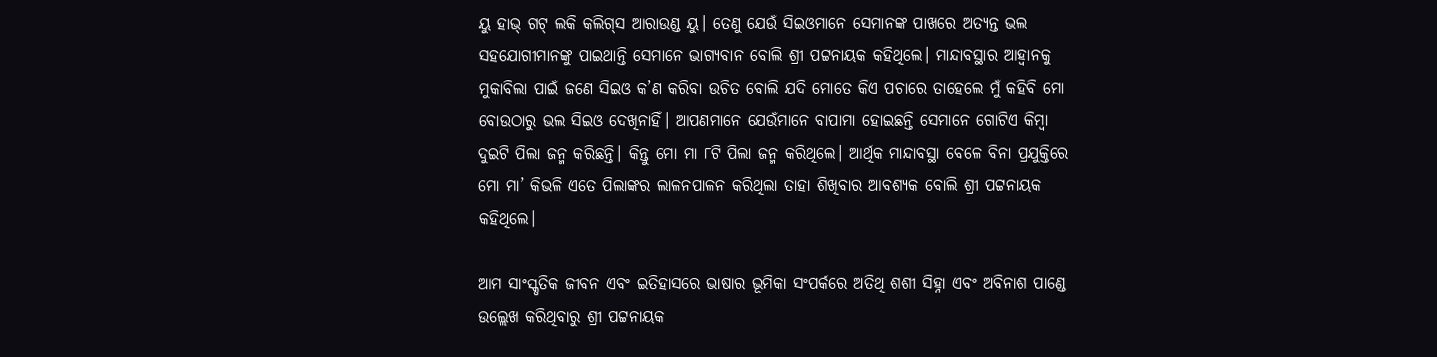ୟୁ ହାଭ୍‌ ଗଟ୍‌ ଲକି କଲିଗ୍‌ସ ଆରାଉଣ୍ଡ ୟୁ। ତେଣୁ ଯେଉଁ ସିଇଓମାନେ ସେମାନଙ୍କ ପାଖରେ ଅତ୍ୟନ୍ତ ଭଲ ସହଯୋଗୀମାନଙ୍କୁ ପାଇଥାନ୍ତି ସେମାନେ ଭାଗ୍ୟବାନ ବୋଲି ଶ୍ରୀ ପଟ୍ଟନାୟକ କହିଥିଲେ। ମାନ୍ଦାବସ୍ଥାର ଆହ୍ବାନକୁ ମୁକାବିଲା ପାଇଁ ଜଣେ ସିଇଓ କ’ଣ କରିବା ଉଚିତ ବୋଲି ଯଦି ମୋତେ କିଏ ପଚାରେ ତାହେ‌ଲେ ମୁଁ କହିବି ମୋ ବୋଉଠାରୁ ଭଲ ସିଇଓ ଦେଖିନାହିଁ। ଆପଣମାନେ ଯେଉଁମାନେ ବାପାମା ହୋଇଛନ୍ତି ସେମାନେ ଗୋଟିଏ କିମ୍ବା ଦୁଇଟି ପିଲା ଜନ୍ମ କରିଛନ୍ତି। କିନ୍ତୁ ମୋ ମା ୮ଟି ପିଲା ଜନ୍ମ କରିଥିଲେ। ଆର୍ଥିକ ମାନ୍ଦାବସ୍ଥା ବେଳେ ବିନା ପ୍ରଯୁକ୍ତିରେ ମୋ ମା’ କିଭଳି ଏତେ ପିଲାଙ୍କର ଲାଳନପାଳନ କରିଥିଲା ତାହା ଶିଖିବାର ଆବଶ୍ୟକ ବୋଲି ଶ୍ରୀ ପଟ୍ଟନାୟକ କହିଥିଲେ।

ଆମ ସାଂସ୍କୃତିକ ଜୀବନ ଏବଂ ଇତିହାସରେ ଭାଷାର ଭୂମିକା ସଂପର୍କରେ ଅତିଥି ଶଶୀ ସିହ୍ନା ଏବଂ ଅବିନାଶ ପାଣ୍ଡେ ଉଲ୍ଲେଖ କରିଥିବାରୁ ଶ୍ରୀ ପଟ୍ଟନାୟକ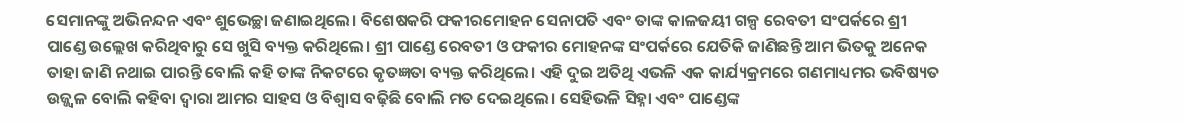ସେମାନଙ୍କୁ ଅଭିନନ୍ଦନ ଏବଂ ଶୁଭେଚ୍ଛା ଜଣାଇଥିଲେ। ବିଶେଷକରି ଫକୀରମୋହନ ସେନାପତି ଏବଂ ତାଙ୍କ କାଳଜୟୀ ଗଳ୍ପ ରେବତୀ ସଂପର୍କରେ ଶ୍ରୀ ପାଣ୍ଡେ ଉଲ୍ଲେଖ କରିଥିବାରୁ ସେ ଖୁସି ବ୍ୟକ୍ତ କରିଥିଲେ। ଶ୍ରୀ ପାଣ୍ଡେ ରେବତୀ ଓ ଫକୀର ମୋହନଙ୍କ ସଂପର୍କରେ ଯେତିକି ଜାଣିଛନ୍ତି ଆମ ଭିତକୁ ଅନେକ ତାହା ଜାଣି ନଥାଇ ପାରନ୍ତି ବୋଲି କହି ତାଙ୍କ ନିକଟରେ କୃତଜ୍ଞତା ବ୍ୟକ୍ତ କରିଥିଲେ। ଏହି ଦୁଇ ଅତିଥି ଏଭଳି ଏକ କାର୍ଯ୍ୟକ୍ରମରେ ଗଣମାଧ୍ୟମର ଭବିଷ୍ୟତ ଉଜ୍ଜ୍ବଳ ବୋଲି କହିବା ଦ୍ବାରା ଆମର ସାହସ ଓ ବିଶ୍ବାସ ବଢ଼ିଛି ବୋଲି ମତ ଦେଇଥିଲେ। ସେହିଭଳି ସିହ୍ନା ଏବଂ ପାଣ୍ଡେଙ୍କ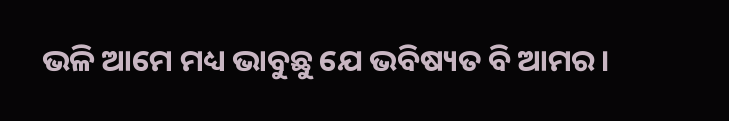ଭଳି ଆମେ ମଧ୍ୟ ଭାବୁଛୁ ଯେ ଭବିଷ୍ୟତ ବି ଆମର।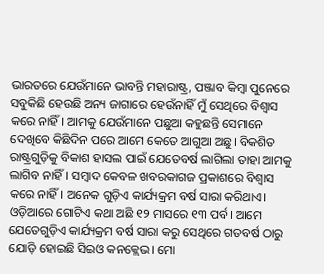ଭାରତରେ ଯେଉଁମାନେ ଭାବନ୍ତି ମହାରାଷ୍ଟ୍ର, ପଞ୍ଜାବ କିମ୍ବା ପୁନେରେ ସବୁକିଛି ହେଉଛି ଅନ୍ୟ ଜାଗାରେ ହେଉଁନାହିଁ ମୁଁ ସେଥିରେ ବିଶ୍ବାସ କରେ ନାହିଁ। ଆମକୁ ଯେଉଁମାନେ ପଛୁଆ କହୁଛନ୍ତି ସେମାନେ ଦେଖିବେ କିଛିଦିନ ପରେ ଆମେ କେତେ ଆଗୁଆ ଅଛୁ। ବିକଶିତ ରାଷ୍ଟ୍ରଗୁଡ଼ିକୁ ‌ବିକାଶ ହାସଲ ପାଇଁ ଯେତେବର୍ଷ ଲାଗିଲା ତାହା ଆମକୁ ଲାଗିବ ନାହିଁ। ସମ୍ବାଦ କେବଳ ଖବରକାଗଜ ପ୍ରକାଶରେ ବିଶ୍ବାସ କରେ ନାହିଁ। ଅନେକ ଗୁଡ଼ିଏ କାର୍ଯ୍ୟକ୍ରମ ବର୍ଷ ସାରା କରିଥାଏ। ଓଡ଼ିଆରେ ଗୋଟିଏ କଥା ଅଛି ୧୨ ମାସରେ ୧୩ ପର୍ବ। ଆମେ ଯେତେଗୁଡ଼ିଏ କାର୍ଯ୍ୟକ୍ରମ ବର୍ଷ ସାରା କରୁ ସେଥିରେ ଗତବର୍ଷ ଠାରୁ ଯୋଡ଼ି ହୋଇଛି ସିଇଓ କନକ୍ଲେଭ। ମୋ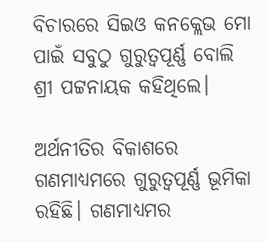ବିଚାରରେ ସିଇଓ କନକ୍ଲେଭ ମୋ ପାଇଁ ସବୁଠୁ ଗୁରୁତ୍ବପୂର୍ଣ୍ଣ ବୋଲି ଶ୍ରୀ ପଟ୍ଟନାୟକ କହିଥିଲେ।

ଅର୍ଥନୀତିର ବିକାଶରେ ଗଣମାଧ୍ୟମରେ ଗୁରୁତ୍ବପୂର୍ଣ୍ଣ ଭୂମିକା ରହିଛି। ଗଣମାଧ୍ୟମର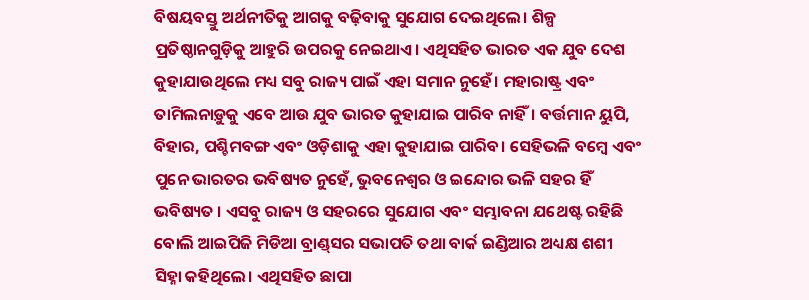ବିଷୟବସ୍ତୁ ଅର୍ଥନୀତିକୁ ଆଗକୁ ବଢ଼ିବାକୁ ‌ସୁଯୋଗ ଦେଇଥିଲେ। ଶିଳ୍ପ ପ୍ରତିଷ୍ଠାନଗୁଡ଼ିକୁ ଆହୁରି ଉପରକୁ ନେଇଥାଏ। ଏଥିସହିତ ଭାରତ ଏକ ଯୁବ ଦେଶ କୁହାଯାଉଥିଲେ ମଧ୍ୟ ସବୁ ରାଜ୍ୟ ପାଇଁ ଏହା ସମାନ ନୁହେଁ। ମହାରାଷ୍ଟ୍ର ଏବଂ ତାମିଲନାଡ଼ୁକୁ ଏବେ ଆଉ ଯୁବ ଭାରତ କୁହାଯାଇ ପାରିବ ନାହିଁ। ବର୍ତ୍ତମାନ ୟୁପି, ବିହାର, ପଶ୍ଚିମବଙ୍ଗ ଏବଂ ଓଡ଼ିଶାକୁ ଏହା କୁହାଯାଇ ପାରିବ। ସେହିଭଳି ବମ୍ବେ ଏବଂ ପୁନେ ଭାରତର ଭବିଷ୍ୟତ ନୁହେଁ, ଭୁବନେଶ୍ବର ଓ ଇନ୍ଦୋର ଭଳି ସହର ହିଁ ଭବିଷ୍ୟତ । ଏସବୁ ରାଜ୍ୟ ଓ ସହରରେ ସୁଯୋଗ ଏବଂ ସମ୍ଭାବନା ଯଥେଷ୍ଟ ରହିଛି ବୋଲି ଆଇପିଜି ମିଡିଆ ବ୍ରାଣ୍ଡ୍‌ସର ସଭାପତି ତଥା ବାର୍କ ଇଣ୍ଡିଆର ଅଧ୍ୟକ୍ଷ ଶଶୀ ସିହ୍ନା କହିଥିଲେ। ଏଥିସହିତ ଛାପା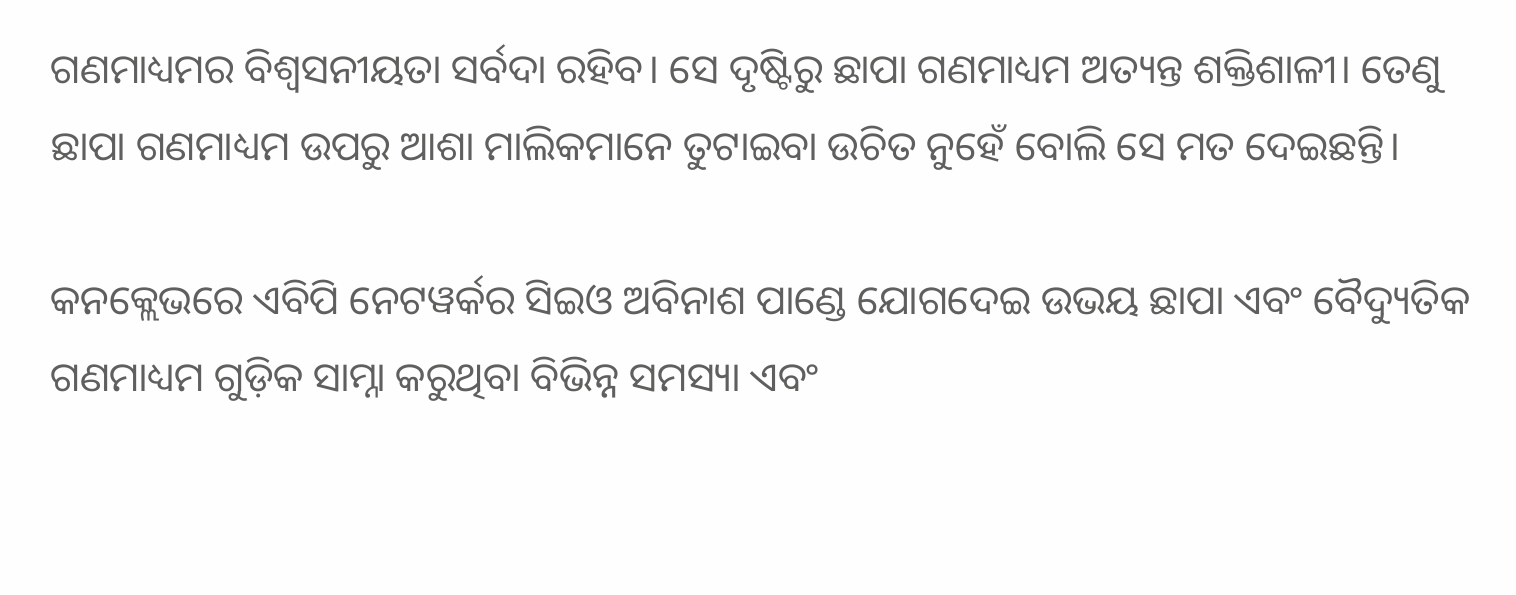ଗଣମାଧ୍ୟମର ବିଶ୍ବସନୀୟତା ସର୍ବଦା ରହିବ। ସେ ଦୃଷ୍ଟିରୁ ଛାପା ଗଣମାଧ୍ୟମ ଅତ୍ୟନ୍ତ ଶକ୍ତିଶାଳୀ। ତେଣୁ ଛାପା ଗଣମାଧ୍ୟମ ଉପରୁ ଆଶା ମାଲିକମାନେ ତୁଟାଇବା ଉଚିତ ନୁହେଁ ବୋଲି ସେ ମତ ଦେଇଛନ୍ତି।

କନକ୍ଲେଭରେ ଏବିପି ନେଟୱର୍କର ସିଇଓ ଅବିନାଶ ପାଣ୍ଡେ ଯୋଗଦେଇ ଉଭୟ ଛାପା ଏବଂ ବୈଦ୍ୟୁତିକ ଗଣମାଧ୍ୟମ ଗୁଡ଼ିକ ସାମ୍ନା କରୁଥିବା ବିଭିନ୍ନ ସମସ୍ୟା ଏବଂ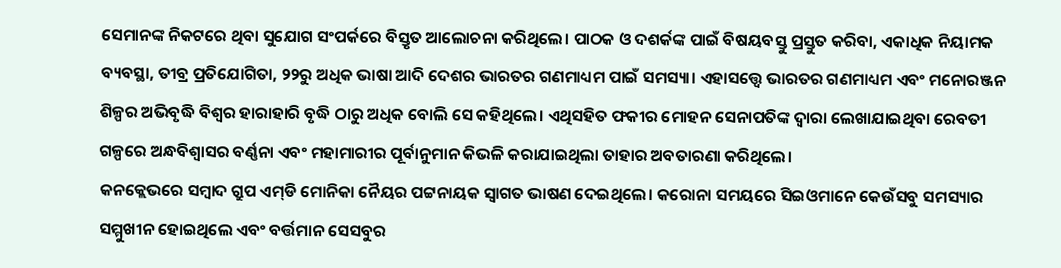ସେମାନଙ୍କ ନିକଟରେ ଥିବା ସୁଯୋଗ ସଂପର୍କରେ ବିସ୍ତୃତ ଆଲୋଚନା କରିଥିଲେ। ପାଠକ ଓ ଦଶର୍କଙ୍କ ପାଇଁ ବିଷୟବସ୍ତୁ ପ୍ରସ୍ତୁତ କରିବା, ଏକାଧିକ ନିୟାମକ ବ୍ୟବସ୍ଥା, ତୀବ୍ର ପ୍ରତିଯୋଗିତା, ୨୨ରୁ ଅଧିକ ଭାଷା ଆଦି ଦେଶର ଭାରତର ଗଣମାଧ୍ୟମ ପାଇଁ ସମସ୍ୟା। ଏହାସତ୍ତ୍ବେ ଭାରତର ଗଣମାଧ୍ୟମ ଏବଂ ମନୋରଞ୍ଜନ ଶିଳ୍ପର ଅଭିବୃଦ୍ଧି ବିଶ୍ବର ହାରାହାରି ବୃଦ୍ଧି ଠାରୁ ଅଧିକ ବୋଲି ସେ କହିଥିଲେ। ଏଥିସହିତ ଫକୀର ମୋହନ ସେନାପତିଙ୍କ ଦ୍ବାରା ଲେଖାଯାଇଥିବା ରେବତୀ ଗଳ୍ପରେ ଅନ୍ଧବିଶ୍ବାସର ବର୍ଣ୍ଣନା ଏବଂ ମହାମାରୀର ପୂର୍ବାନୁମାନ କିଭଳି କରାଯାଇଥିଲା ତାହାର ଅବତାରଣା କରିଥିଲେ।
କନକ୍ଲେଭରେ ସମ୍ବାଦ ଗ୍ରୁପ ଏମ୍‌ଡି ମୋନିକା ନୈୟର ପଟ୍ଟନାୟକ ସ୍ବାଗତ ଭାଷଣ ଦେଇଥିଲେ। କରୋନା ସମୟରେ ସିଇଓମାନେ କେଉଁସବୁ ସମସ୍ୟାର ସମ୍ମୁଖୀନ ହୋଇଥିଲେ ଏବଂ ବର୍ତ୍ତମାନ ସେସବୁର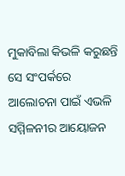ମୁକାବିଲା କିଭଳି କରୁଛନ୍ତି ସେ ସଂପର୍କରେ ଆଲୋଚନା ପାଇଁ ଏଭଳି ସମ୍ମିଳନୀର ଆୟୋଜନ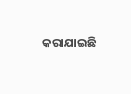କରାଯାଇଛି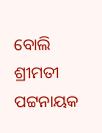ବୋଲି ଶ୍ରୀମତୀ ପଟ୍ଟନାୟକ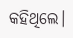କହିଥିଲେ।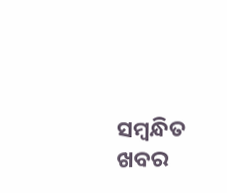ସମ୍ବନ୍ଧିତ ଖବର